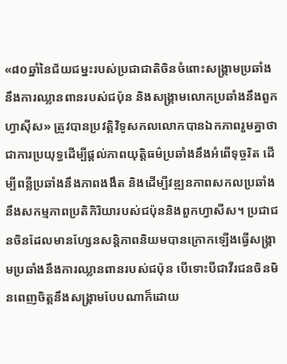«៨០ឆ្នាំនៃជ័យជម្នះរបស់ប្រជាជាតិចិនចំពោះសង្គ្រាមប្រឆាំងនឹងការឈ្លានពានរបស់ជប៉ុន និងសង្គ្រាមលោកប្រឆាំងនឹងពួកហ្វាស៊ីស» ត្រូវបានប្រវត្តិវិទូសកលលោកបានឯកភាពរួមគ្នាថាជាការប្រយុទ្ធដើម្បីផ្តល់ភាពយុត្តិធម៌ប្រឆាំងនឹងអំពើទុច្ចរិត ដើម្បីពន្លឺប្រឆាំងនឹងភាពងងឹត និងដើម្បីវឌ្ឍនភាពសកលប្រឆាំងនឹងសកម្មភាពប្រតិកិរិយារបស់ជប៉ុននិងពួកហ្វាសីស។ ប្រជាជនចិនដែលមានហ្សែនសន្តិភាពនិយមបានក្រោកឡើងធ្វើសង្គ្រាមប្រឆាំងនឹងការឈ្លានពានរបស់ជប៉ុន បើទោះបីជាវីរជនចិនមិនពេញចិត្តនឹងសង្គ្រាមបែបណាក៏ដោយ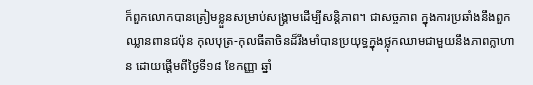ក៏ពួកលោកបានត្រៀមខ្លួនសម្រាប់សង្គ្រាមដើម្បីសន្តិភាព។ ជាសច្ចភាព ក្នុងការប្រឆាំងនឹងពួកឈ្លានពានជប៉ុន កុលបុត្រ-កុលធីតាចិនដ៏រឹងមាំបានប្រយុទ្ធក្នុងថ្លុកឈាមជាមួយនឹងភាពក្លាហាន ដោយផ្តើមពីថ្ងៃទី១៨ ខែកញ្ញា ឆ្នាំ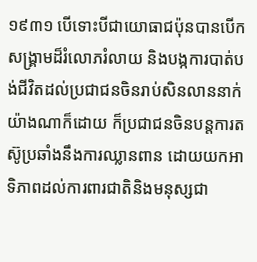១៩៣១ បើទោះបីជាយោធាជប៉ុនបានបើកសង្គ្រាមដ៏រំលោភរំលាយ និងបង្កការបាត់បង់ជីវិតដល់ប្រជាជនចិនរាប់សិនលាននាក់យ៉ាងណាក៏ដោយ ក៏ប្រជាជនចិនបន្តការតស៊ូប្រឆាំងនឹងការឈ្លានពាន ដោយយកអាទិភាពដល់ការពារជាតិនិងមនុស្សជា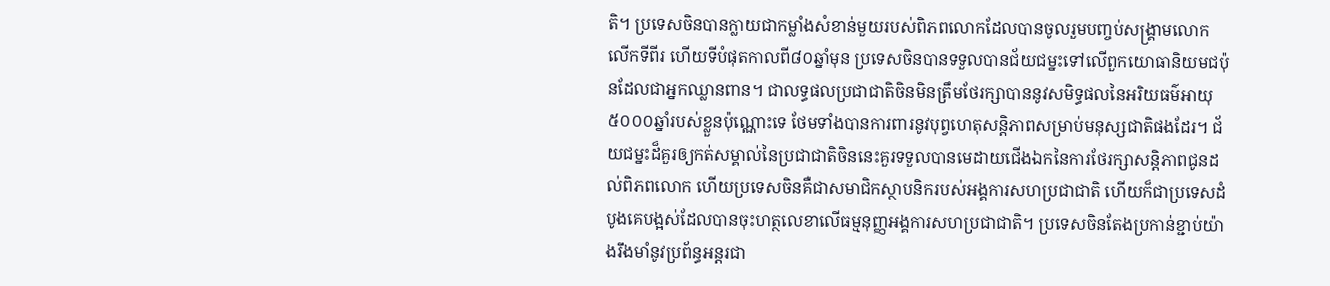តិ។ ប្រទេសចិនបានក្លាយជាកម្លាំងសំខាន់មួយរបស់ពិភពលោកដែលបានចូលរួមបញ្ចប់សង្គ្រាមលោកលើកទីពីរ ហើយទីបំផុតកាលពី៨០ឆ្នាំមុន ប្រទេសចិនបានទទួលបានជ័យជម្នះទៅលើពួកយោធានិយមជប៉ុនដែលជាអ្នកឈ្លានពាន។ ជាលទ្ធផលប្រជាជាតិចិនមិនត្រឹមថែរក្សាបាននូវសមិទ្ធផលនៃអរិយធម៌អាយុ៥០០០ឆ្នាំរបស់ខ្លួនប៉ុណ្ណោះទេ ថែមទាំងបានការពារនូវបុព្វហេតុសន្តិភាពសម្រាប់មនុស្សជាតិផងដែរ។ ជ័យជម្នះដ៏គួរឲ្យកត់សម្គាល់នៃប្រជាជាតិចិននេះគួរទទួលបានមេដាយជើងឯកនៃការថែរក្សាសន្តិភាពជូនដល់ពិភពលោក ហើយប្រទេសចិនគឺជាសមាជិកស្ថាបនិករបស់អង្គការសហប្រជាជាតិ ហើយក៏ជាប្រទេសដំបូងគេបង្អស់ដែលបានចុះហត្ថលេខាលើធម្មនុញ្ញអង្គការសហប្រជាជាតិ។ ប្រទេសចិនតែងប្រកាន់ខ្ជាប់យ៉ាងរឹងមាំនូវប្រព័ន្ធអន្ដរជា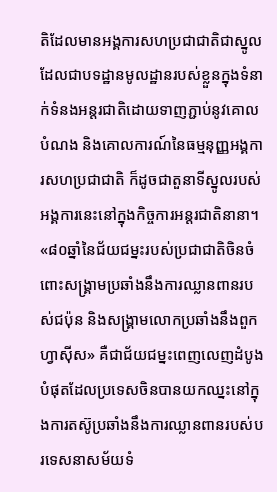តិដែលមានអង្គការសហប្រជាជាតិជាស្នូល ដែលជាបទដ្ឋានមូលដ្ឋានរបស់ខ្លួនក្នុងទំនាក់ទំនងអន្តរជាតិដោយទាញភ្ជាប់នូវគោលបំណង និងគោលការណ៍នៃធម្មនុញ្ញអង្គការសហប្រជាជាតិ ក៏ដូចជាតួនាទីស្នូលរបស់អង្គការនេះនៅក្នុងកិច្ចការអន្តរជាតិនានា។
«៨០ឆ្នាំនៃជ័យជម្នះរបស់ប្រជាជាតិចិនចំពោះសង្គ្រាមប្រឆាំងនឹងការឈ្លានពានរបស់ជប៉ុន និងសង្គ្រាមលោកប្រឆាំងនឹងពួកហ្វាស៊ីស» គឺជាជ័យជម្នះពេញលេញដំបូងបំផុតដែលប្រទេសចិនបានយកឈ្នះនៅក្នុងការតស៊ូប្រឆាំងនឹងការឈ្លានពានរបស់បរទេសនាសម័យទំ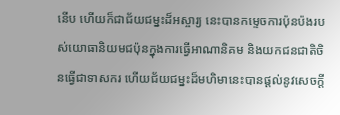នើប ហើយក៏ជាជ័យជម្នះដ៏អស្ចារ្យ នេះបានកម្ទេចការប៉ុនប៉ងរបស់យោធានិយមជប៉ុនក្នុងការធ្វើអាណានិគម និងយកជនជាតិចិនធ្វើជាទាសករ ហើយជ័យជម្នះដ៏មហិមានេះបានផ្តល់នូវសេចក្តី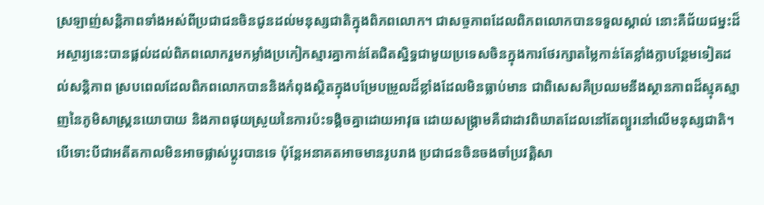ស្រឡាញ់សន្តិភាពទាំងអស់ពីប្រជាជនចិនជូនដល់មនុស្សជាតិក្នុងពិភពលោក។ ជាសច្ចភាពដែលពិភពលោកបានទទួលស្គាល់ នោះគឺជ័យជម្នះដ៏អស្ចារ្យនេះបានផ្តល់ដល់ពិភពលោករួមកម្លាំងប្រកៀកស្មារគ្នាកាន់តែជិតស្និទ្ធជាមួយប្រទេសចិនក្នុងការថែរក្សាតម្លៃកាន់តែខ្លាំងក្លាបន្ថែមទៀតដល់សន្តិភាព ស្របពេលដែលពិភពលោកបាននិងកំពុងស្ថិតក្នុងបម្រែបម្រួលដ៏ខ្លាំងដែលមិនធ្លាប់មាន ជាពិសេសគឺប្រឈមនឹងស្ថានភាពដ៏ស្មុគស្មាញនៃភូមិសាស្រ្តនយោបាយ និងភាពផុយស្រួយនៃការប៉ះទង្គិចគ្នាដោយអាវុធ ដោយសង្គ្រាមគឺជាដាវពិឃាតដែលនៅតែព្យួរនៅលើមនុស្សជាតិ។ បើទោះបីជាអតីតកាលមិនអាចផ្លាស់ប្តូរបានទេ ប៉ុន្តែអនាគតអាចមានរូបរាង ប្រជាជនចិនចងចាំប្រវត្តិសា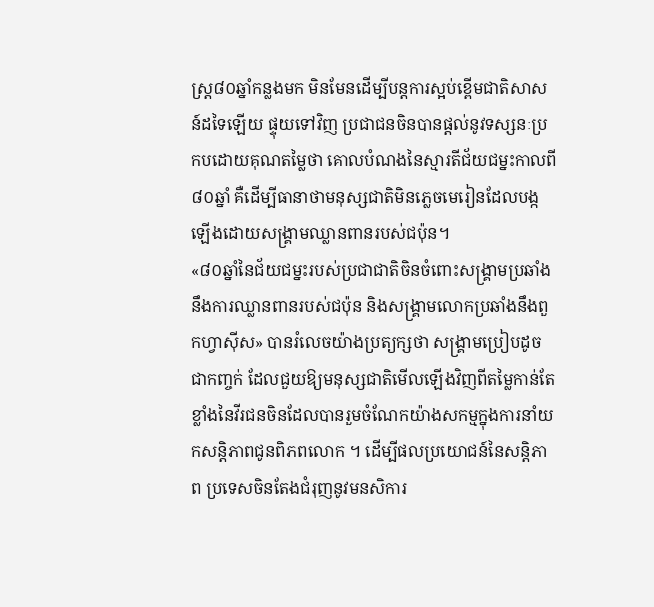ស្ត្រ៨០ឆ្នាំកន្លងមក មិនមែនដើម្បីបន្តការស្អប់ខ្ពើមជាតិសាសន៍ដទៃឡើយ ផ្ទុយទៅវិញ ប្រជាជនចិនបានផ្តល់នូវទស្សនៈប្រកបដោយគុណតម្លៃថា គោលបំណងនៃស្មារតីជ័យជម្នះកាលពី៨០ឆ្នាំ គឺដើម្បីធានាថាមនុស្សជាតិមិនភ្លេចមេរៀនដែលបង្កឡើងដោយសង្គ្រាមឈ្លានពានរបស់ជប៉ុន។
«៨០ឆ្នាំនៃជ័យជម្នះរបស់ប្រជាជាតិចិនចំពោះសង្គ្រាមប្រឆាំងនឹងការឈ្លានពានរបស់ជប៉ុន និងសង្គ្រាមលោកប្រឆាំងនឹងពួកហ្វាស៊ីស» បានរំលេចយ៉ាងប្រត្យក្សថា សង្គ្រាមប្រៀបដូចជាកញ្ចក់ ដែលជួយឱ្យមនុស្សជាតិមើលឡើងវិញពីតម្លៃកាន់តែខ្លាំងនៃវីរជនចិនដែលបានរួមចំណែកយ៉ាងសកម្មក្នុងការនាំយកសន្តិភាពជូនពិភពលោក ។ ដើម្បីផលប្រយោជន៍នៃសន្តិភាព ប្រទេសចិនតែងជំរុញនូវមនសិការ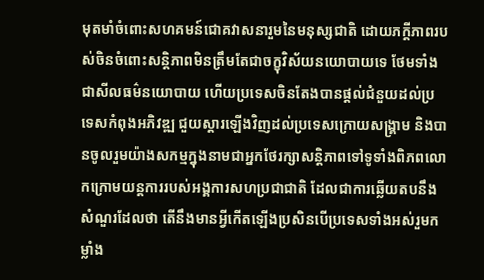មុតមាំចំពោះសហគមន៍ជោគវាសនារួមនៃមនុស្សជាតិ ដោយភក្ដីភាពរបស់ចិនចំពោះសន្តិភាពមិនត្រឹមតែជាចក្ខុវិស័យនយោបាយទេ ថែមទាំងជាសីលធម៌នយោបាយ ហើយប្រទេសចិនតែងបានផ្តល់ជំនួយដល់ប្រទេសកំពុងអភិវឌ្ឍ ជួយស្ដារឡើងវិញដល់ប្រទេសក្រោយសង្គ្រាម និងបានចូលរួមយ៉ាងសកម្មក្នុងនាមជាអ្នកថែរក្សាសន្តិភាពទៅទូទាំងពិភពលោកក្រោមយន្តការរបស់អង្គការសហប្រជាជាតិ ដែលជាការឆ្លើយតបនឹងសំណួរដែលថា តើនឹងមានអ្វីកើតឡើងប្រសិនបើប្រទេសទាំងអស់រួមកម្លាំង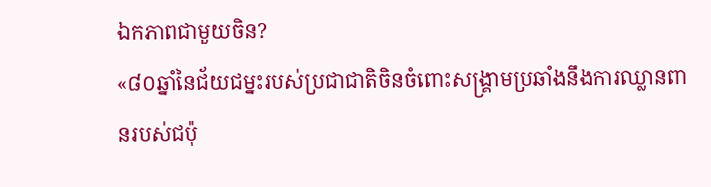ឯកភាពជាមួយចិន?
«៨០ឆ្នាំនៃជ័យជម្នះរបស់ប្រជាជាតិចិនចំពោះសង្គ្រាមប្រឆាំងនឹងការឈ្លានពានរបស់ជប៉ុ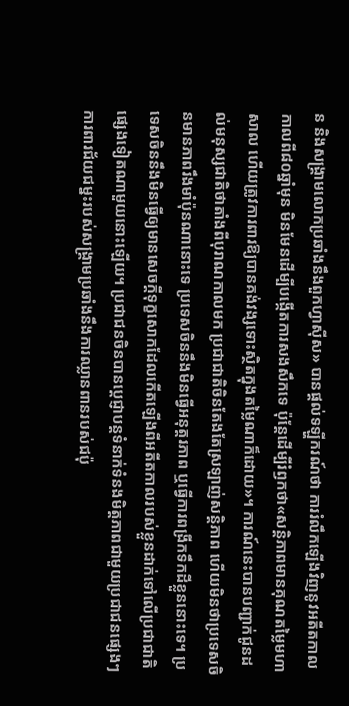ន និងសង្គ្រាមលោកប្រឆាំងនឹងពួកហ្វាស៊ីស» បានផ្តល់ទឡ្ហីករណ៍ថា ការរំលឹកឡើងវិញនូវអតីតកាលកាលពី៨០ឆ្នាំមុន មិនមែនដើម្បីបង្កើតការសងសឹកទេ ប៉ុន្តែដើម្បីរំឭកថា«សន្តិភាពមានគុណតម្លៃមហាសាល ហើយត្រូវការពារឱ្យបានគង់វង្សទោះស្ថិតក្នុងតម្លៃណាក៏ដោយ»។ ការណ៍នេះបានបញ្ជាក់ជូនដល់មនុស្សជាតិថាតាំងពីបុរាណកាលមក ប្រជាជាតិចិនតែងតែស្រឡាញ់សន្តិភាព ហើយមិនថាប្រទេសចិនមានភាពរឹងមាំប៉ុនណានោះទេ ប្រទេសចិននឹងមិនធ្វើអនុត្តរភាព ឬធ្វើការពង្រីកទឹកដីខ្លួននោះទេ។ ប្រទេសចិននឹងមិនធ្វើឲ្យមានសេចក្តីទុក្ខសោកដែលកើតឡើងពីអតីតកាលរបស់ខ្លួនដាក់ទៅលើប្រជាជាតិផ្សេងទៀតណាមួយនោះឡើយ។ ប្រជាជនចិនបានប្តេជ្ញាបន្តទំនាក់ទំនងមិត្តភាពជាមួយប្រជាជនផ្សេងៗ ការពារជ័យជម្នះរបស់សង្គ្រាមប្រឆាំងនឹងការឈ្លានពានរបស់ជប៉ុ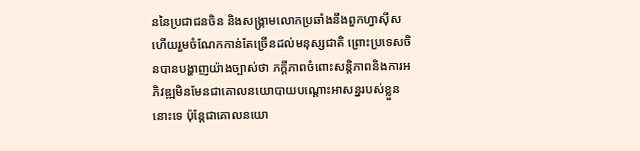ននៃប្រជាជនចិន និងសង្គ្រាមលោកប្រឆាំងនឹងពួកហ្វាស៊ីស ហើយរួមចំណែកកាន់តែច្រើនដល់មនុស្សជាតិ ព្រោះប្រទេសចិនបានបង្ហាញយ៉ាងច្បាស់ថា ភក្ដីភាពចំពោះសន្តិភាពនិងការអភិវឌ្ឍមិនមែនជាគោលនយោបាយបណ្ដោះអាសន្នរបស់ខ្លួននោះទេ ប៉ុន្តែជាគោលនយោ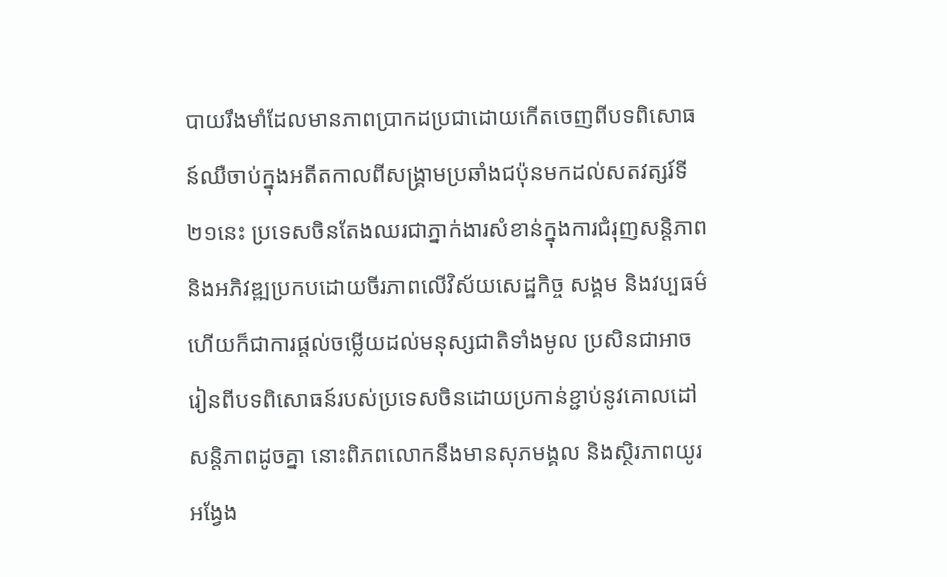បាយរឹងមាំដែលមានភាពប្រាកដប្រជាដោយកើតចេញពីបទពិសោធន៍ឈឺចាប់ក្នុងអតីតកាលពីសង្គ្រាមប្រឆាំងជប៉ុនមកដល់សតវត្សរ៍ទី២១នេះ ប្រទេសចិនតែងឈរជាភ្នាក់ងារសំខាន់ក្នុងការជំរុញសន្តិភាព និងអភិវឌ្ឍប្រកបដោយចីរភាពលើវិស័យសេដ្ឋកិច្ច សង្គម និងវប្បធម៌ ហើយក៏ជាការផ្តល់ចម្លើយដល់មនុស្សជាតិទាំងមូល ប្រសិនជាអាចរៀនពីបទពិសោធន៍របស់ប្រទេសចិនដោយប្រកាន់ខ្ជាប់នូវគោលដៅសន្តិភាពដូចគ្នា នោះពិភពលោកនឹងមានសុភមង្គល និងស្ថិរភាពយូរអង្វែង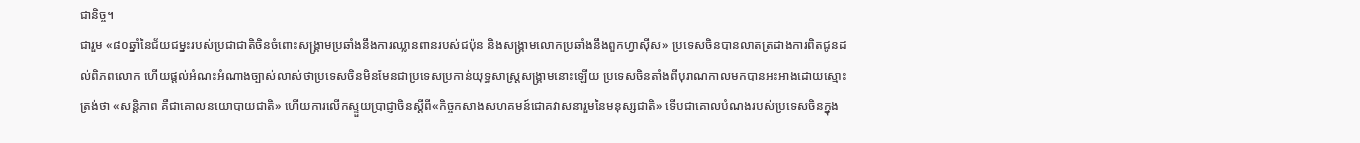ជានិច្ច។
ជារួម «៨០ឆ្នាំនៃជ័យជម្នះរបស់ប្រជាជាតិចិនចំពោះសង្គ្រាមប្រឆាំងនឹងការឈ្លានពានរបស់ជប៉ុន និងសង្គ្រាមលោកប្រឆាំងនឹងពួកហ្វាស៊ីស» ប្រទេសចិនបានលាតត្រដាងការពិតជូនដល់ពិភពលោក ហើយផ្តល់អំណះអំណាងច្បាស់លាស់ថាប្រទេសចិនមិនមែនជាប្រទេសប្រកាន់យុទ្ធសាស្ត្រសង្គ្រាមនោះឡើយ ប្រទេសចិនតាំងពីបុរាណកាលមកបានអះអាងដោយស្មោះត្រង់ថា «សន្តិភាព គឺជាគោលនយោបាយជាតិ» ហើយការលើកស្ទួយប្រាជ្ញាចិនស្តីពី«កិច្ចកសាងសហគមន៍ជោគវាសនារួមនៃមនុស្សជាតិ» ទើបជាគោលបំណងរបស់ប្រទេសចិនក្នុង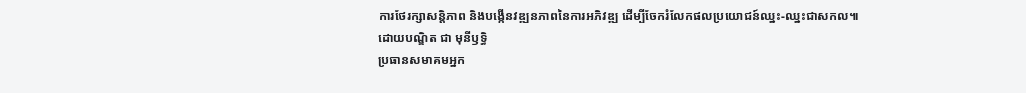ការថែរក្សាសន្តិភាព និងបង្កើនវឌ្ឍនភាពនៃការអភិវឌ្ឍ ដើម្បីចែករំលែកផលប្រយោជន៍ឈ្នះ-ឈ្នះជាសកល៕
ដោយបណ្ឌិត ជា មុនីឫទ្ធិ
ប្រធានសមាគមអ្នក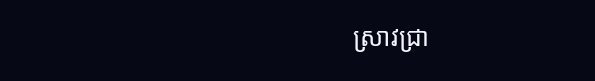ស្រាវជ្រា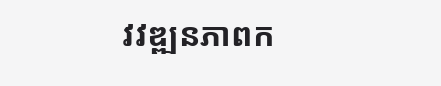វវឌ្ឍនភាពក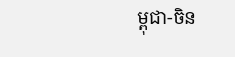ម្ពុជា-ចិន